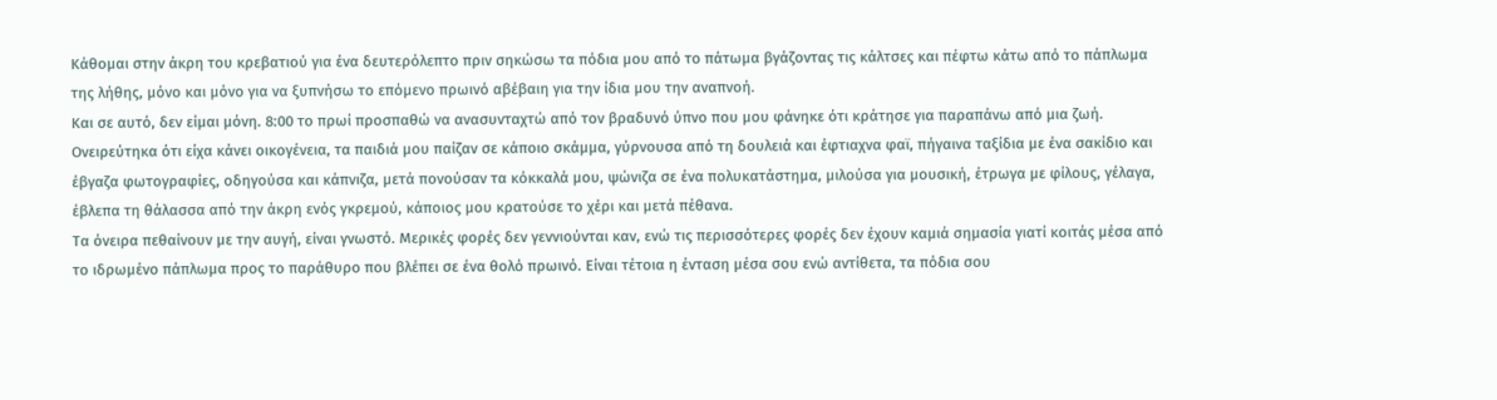Κάθομαι στην άκρη του κρεβατιού για ένα δευτερόλεπτο πριν σηκώσω τα πόδια μου από το πάτωμα βγάζοντας τις κάλτσες και πέφτω κάτω από το πάπλωμα της λήθης, μόνο και μόνο για να ξυπνήσω το επόμενο πρωινό αβέβαιη για την ίδια μου την αναπνοή.
Και σε αυτό, δεν είμαι μόνη. 8:00 το πρωί προσπαθώ να ανασυνταχτώ από τον βραδυνό ύπνο που μου φάνηκε ότι κράτησε για παραπάνω από μια ζωή. Ονειρεύτηκα ότι είχα κάνει οικογένεια, τα παιδιά μου παίζαν σε κάποιο σκάμμα, γύρνουσα από τη δουλειά και έφτιαχνα φαϊ, πήγαινα ταξίδια με ένα σακίδιο και έβγαζα φωτογραφίες, οδηγούσα και κάπνιζα, μετά πονούσαν τα κόκκαλά μου, ψώνιζα σε ένα πολυκατάστημα, μιλούσα για μουσική, έτρωγα με φίλους, γέλαγα, έβλεπα τη θάλασσα από την άκρη ενός γκρεμού, κάποιος μου κρατούσε το χέρι και μετά πέθανα.
Τα όνειρα πεθαίνουν με την αυγή, είναι γνωστό. Μερικές φορές δεν γεννιούνται καν, ενώ τις περισσότερες φορές δεν έχουν καμιά σημασία γιατί κοιτάς μέσα από το ιδρωμένο πάπλωμα προς το παράθυρο που βλέπει σε ένα θολό πρωινό. Είναι τέτοια η ένταση μέσα σου ενώ αντίθετα, τα πόδια σου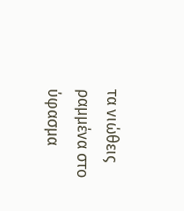τα νιώθεις ραμμένα στο ύφασμα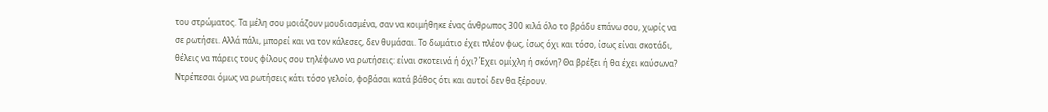του στρώματος. Τα μέλη σου μοιάζουν μουδιασμένα, σαν να κοιμήθηκε ένας άνθρωπος 300 κιλά όλο το βράδυ επάνω σου, χωρίς να σε ρωτήσει. Αλλά πάλι, μπορεί και να τον κάλεσες, δεν θυμάσαι. Το δωμάτιο έχει πλέον φως, ίσως όχι και τόσο, ίσως είναι σκοτάδι, θέλεις να πάρεις τους φίλους σου τηλέφωνο να ρωτήσεις: είναι σκοτεινά ή όχι? Έχει ομίχλη ή σκόνη? Θα βρέξει ή θα έχει καύσωνα? Ντρέπεσαι όμως να ρωτήσεις κάτι τόσο γελοίο, φοβάσαι κατά βάθος ότι και αυτοί δεν θα ξέρουν.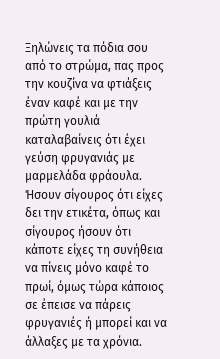Ξηλώνεις τα πόδια σου από το στρώμα, πας προς την κουζίνα να φτιάξεις έναν καφέ και με την πρώτη γουλιά καταλαβαίνεις ότι έχει γεύση φρυγανιάς με μαρμελάδα φράουλα. Ήσουν σίγουρος ότι είχες δει την ετικέτα, όπως και σίγουρος ήσουν ότι κάποτε είχες τη συνήθεια να πίνεις μόνο καφέ το πρωί, όμως τώρα κάποιος σε έπεισε να πάρεις φρυγανιές ή μπορεί και να άλλαξες με τα χρόνια.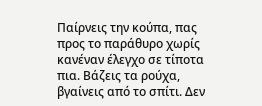Παίρνεις την κούπα, πας προς το παράθυρο χωρίς κανέναν έλεγχο σε τίποτα πια. Βάζεις τα ρούχα, βγαίνεις από το σπίτι. Δεν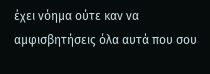έχει νόημα ούτε καν να αμφισβητήσεις όλα αυτά που σου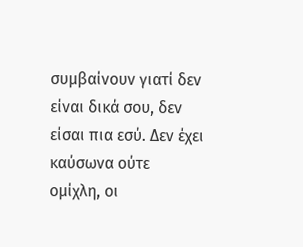συμβαίνουν γιατί δεν είναι δικά σου, δεν είσαι πια εσύ. Δεν έχει καύσωνα ούτε ομίχλη, οι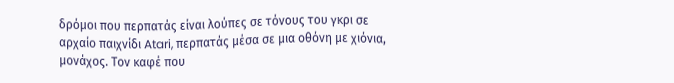δρόμοι που περπατάς είναι λούπες σε τόνους του γκρι σε αρχαίο παιχνίδι Atari, περπατάς μέσα σε μια οθόνη με χιόνια, μονάχος. Τον καφέ που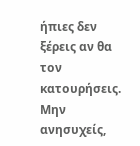ήπιες δεν ξέρεις αν θα τον κατουρήσεις.
Μην ανησυχείς,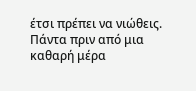έτσι πρέπει να νιώθεις. Πάντα πριν από μια καθαρή μέρα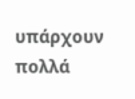υπάρχουν πολλά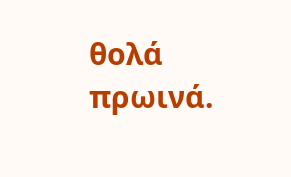θολά πρωινά.